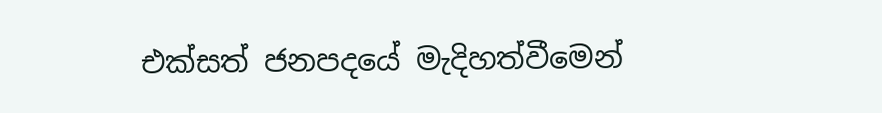එක්සත් ජනපදයේ මැදිහත්වීමෙන්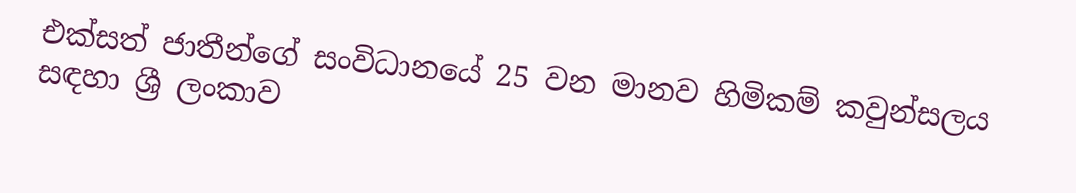එක්සත් ජාතීන්ගේ සංවිධානයේ 25 වන මානව හිමිකම් කවුන්සලය සඳහා ශ්‍රී ලංකාව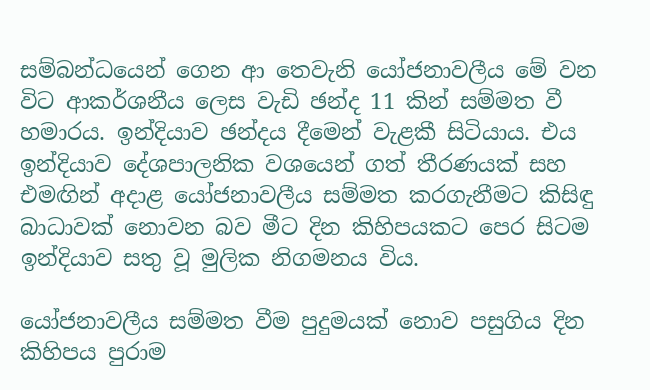සම්බන්ධයෙන් ගෙන ආ තෙවැනි යෝජනාවලීය මේ වන විට ආකර්ශනීය ලෙස වැඩි ඡන්ද 11 කින් සම්මත වී හමාරය. ඉන්දියාව ඡන්දය දීමෙන් වැළකී සිටියාය. එය ඉන්දියාව දේශපාලනික වශයෙන් ගත් තීරණයක් සහ එමඟින් අදාළ යෝජනාවලීය සම්මත කරගැනීමට කිසිඳු බාධාවක් නොවන බව මීට දින කිහිපයකට පෙර සිටම ඉන්දියාව සතු වූ මුලික නිගමනය විය.

යෝජනාවලීය සම්මත වීම පුදුමයක් නොව පසුගිය දින කිහිපය පුරාම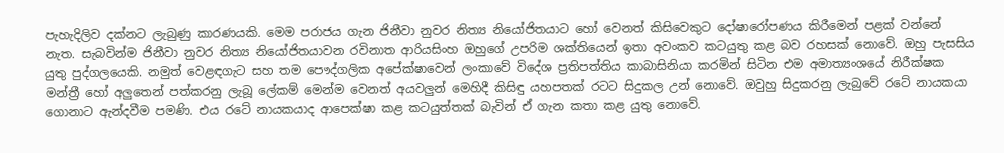පැහැදිලිව දක්නට ලැබුණු කාරණයකි. මෙම පරාජය ගැන ජිනීවා නුවර නිත්‍ය නියෝජිතයාට හෝ වෙනත් කිසිවෙකුට දෝෂාරෝපණය කිරීමෙන් පළක් වන්නේ නැත. සැබවින්ම ජිනීවා නුවර නිත්‍ය නියෝජිතයාවන රවිනාත ආරියසිංහ ඔහුගේ උපරිම ශක්තියෙන් ඉතා අවංකව කටයුතු කළ බව රහසක් නොවේ. ඔහු පැසසිය යුතු පුද්ගලයෙකි. නමුත් වෙළඳගැට සහ තම පෞද්ගලික අපේක්ෂාවෙන් ලංකාවේ විදේශ ප්‍රතිපත්තිය කාබාසිනියා කරමින් සිටින එම අමාත්‍යංශයේ නිරීක්ෂක මන්ත්‍රී හෝ අලුතෙන් පත්කරනු ලැබූ ලේකම් මෙන්ම වෙනත් අයවලුන් මෙහිදී කිසිඳු යහපතක් රටට සිදුකල උන් නොවේ. ඔවුහු සිදුකරනු ලැබුවේ රටේ නායකයා ගොනාට ඇන්දවීම පමණි. එය රටේ නායකයාද ආපෙක්ෂා කළ කටයුත්තක් බැවින් ඒ ගැන කතා කළ යුතු නොවේ.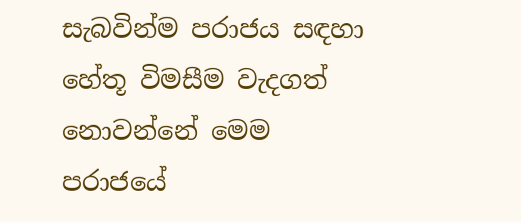සැබවින්ම පරාජය සඳහා හේතූ විමසීම වැදගත් නොවන්නේ මෙම පරාජයේ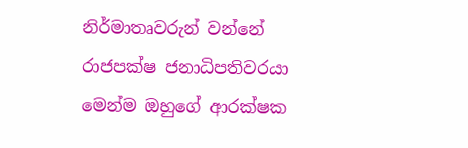නිර්මාතෘවරුන් වන්නේ රාජපක්ෂ ජනාධිපතිවරයා මෙන්ම ඔහුගේ ආරක්ෂක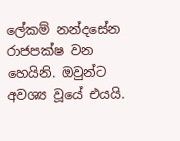ලේකම් නන්දසේන රාජපක්ෂ වන හෙයිනි. ඔවුන්ට අවශ්‍ය වූයේ එයයි.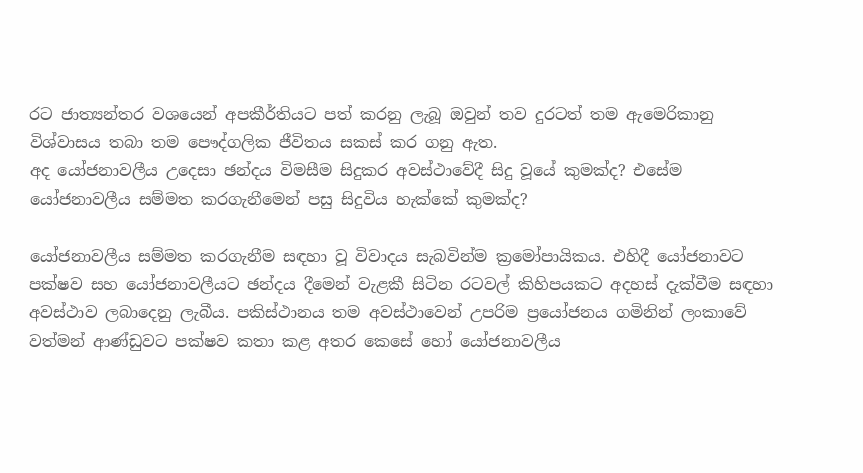රට ජාත්‍යන්තර වශයෙන් අපකීර්තියට පත් කරනු ලැබූ ඔවුන් තව දුරටත් තම ඇමෙරිකානු විශ්වාසය තබා තම පෞද්ගලික ජීවිතය සකස් කර ගනු ඇත.
අද යෝජනාවලීය උදෙසා ඡන්දය විමසීම සිදුකර අවස්ථාවේදී සිදු වූයේ කුමක්ද? එසේම යෝජනාවලීය සම්මත කරගැනීමෙන් පසු සිදුවිය හැක්කේ කුමක්ද?

යෝජනාවලීය සම්මත කරගැනීම සඳහා වූ විවාදය සැබවින්ම ක්‍රමෝපායිකය. එහිදී යෝජනාවට පක්ෂව සහ යෝජනාවලීයට ඡන්දය දීමෙන් වැළකී සිටින රටවල් කිහිපයකට අදහස් දැක්වීම සඳහා අවස්ථාව ලබාදෙනු ලැබීය. පකිස්ථානය තම අවස්ථාවෙන් උපරිම ප්‍රයෝජනය ගමිනින් ලංකාවේ වත්මන් ආණ්ඩුවට පක්ෂව කතා කළ අතර කෙසේ හෝ යෝජනාවලීය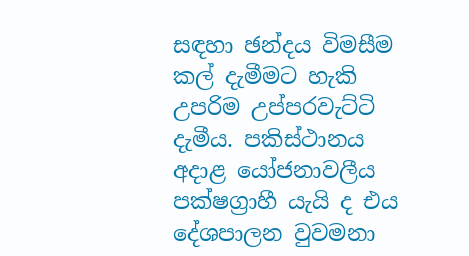සඳහා ඡන්දය විමසීම කල් දැමීමට හැකි උපරිම උප්පරවැට්ටි දැමීය. පකිස්ථානය අදාළ යෝජනාවලීය පක්ෂග්‍රාහී යැයි ද එය දේශපාලන වුවමනා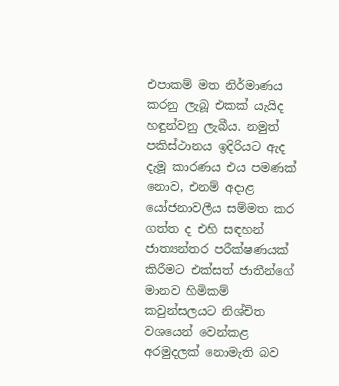එපාකම් මත නිර්මාණය කරනු ලැබූ එකක් යැයිද හඳුන්වනු ලැබීය. නමුත් පකිස්ථානය ඉදිරියට ඇද දැමූ කාරණය එය පමණක් නොව, එනම් අදාළ යෝජනාවලීය සම්මත කර ගත්ත ද එහි සඳහන් ජාත්‍යන්තර පරීක්ෂණයක් කිරීමට එක්සත් ජාතීන්ගේ මානව හිමිකම් කවුන්සලයට නිශ්චිත වශයෙන් වෙන්කළ අරමුදලක් නොමැති බව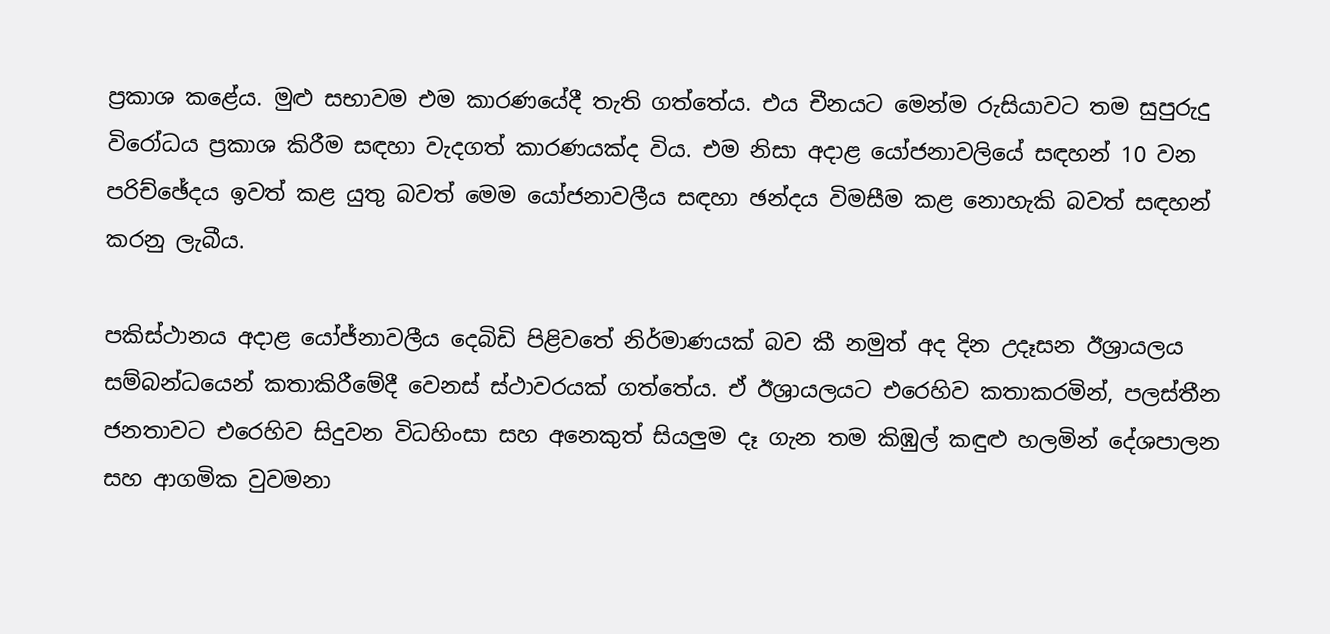ප්‍රකාශ කළේය. මුළු සභාවම එම කාරණයේදී තැති ගත්තේය. එය චීනයට මෙන්ම රුසියාවට තම සුපුරුදු විරෝධය ප්‍රකාශ කිරීම සඳහා වැදගත් කාරණයක්ද විය. එම නිසා අදාළ යෝජනාවලියේ සඳහන් 10 වන පරිච්ඡේදය ඉවත් කළ යුතු බවත් මෙම යෝජනාවලීය සඳහා ඡන්දය විමසීම කළ නොහැකි බවත් සඳහන් කරනු ලැබීය.

පකිස්ථානය අදාළ යෝජ්නාවලීය දෙබිඩි පිළිවතේ නිර්මාණයක් බව කී නමුත් අද දින උදෑසන ඊශ්‍රායලය සම්බන්ධයෙන් කතාකිරීමේදී වෙනස් ස්ථාවරයක් ගත්තේය. ඒ ඊශ්‍රායලයට එරෙහිව කතාකරමින්, පලස්තීන ජනතාවට එරෙහිව සිදුවන විධහිංසා සහ අනෙකුත් සියලුම දෑ ගැන තම කිඹුල් කඳුළු හලමින් දේශපාලන සහ ආගමික වුවමනා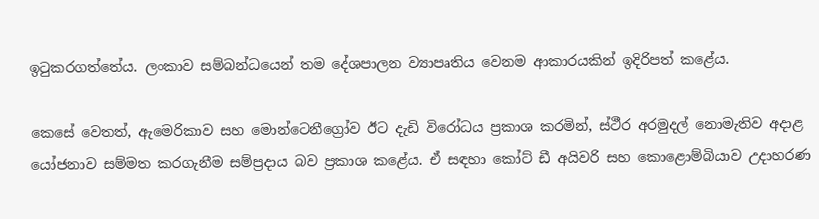ඉටුකරගත්තේය. ලංකාව සම්බන්ධයෙන් තම දේශපාලන ව්‍යාපෘතිය වෙනම ආකාරයකින් ඉදිරිපත් කළේය.

කෙසේ වෙතත්, ඇමෙරිකාව සහ මොන්ටෙනීග්‍රෝව ඊට දැඩි විරෝධය ප්‍රකාශ කරමින්, ස්ථීර අරමුදල් නොමැතිව අදාළ යෝජනාව සම්මත කරගැනීම සම්ප්‍රදාය බව ප්‍රකාශ කළේය. ඒ සඳහා කෝට් ඩී අයිවරි සහ කොළොම්බියාව උදාහරණ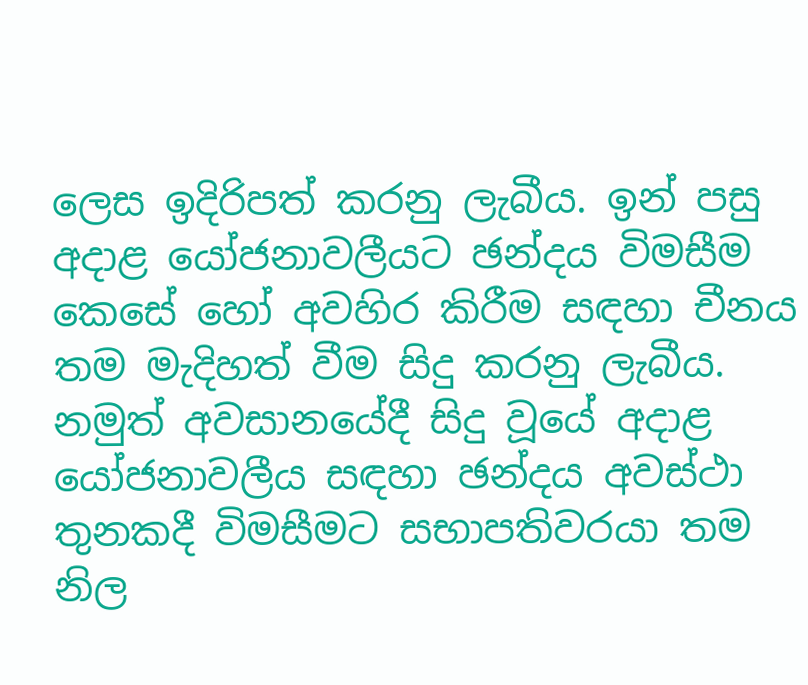ලෙස ඉදිරිපත් කරනු ලැබීය. ඉන් පසු අදාළ යෝජනාවලීයට ඡන්දය විමසීම කෙසේ හෝ අවහිර කිරීම සඳහා චීනය තම මැදිහත් වීම සිදු කරනු ලැබීය. නමුත් අවසානයේදී සිදු වූයේ අදාළ යෝජනාවලීය සඳහා ඡන්දය අවස්ථා තුනකදී විමසීමට සභාපතිවරයා තම නිල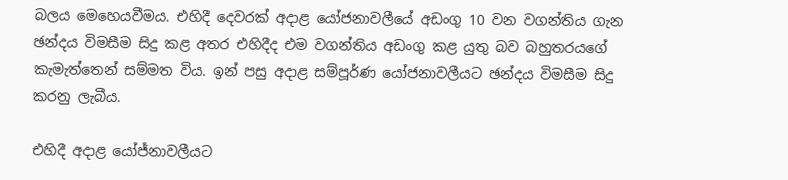බලය මෙහෙයවීමය. එහිදී දෙවරක් අදාළ යෝජනාවලීයේ අඩංගු 10 වන වගන්තිය ගැන ඡන්දය විමසීම සිදු කළ අතර එහිදීද එම වගන්තිය අඩංගු කළ යුතු බව බහුතරයගේ කැමැත්තෙන් සම්මත විය. ඉන් පසු අදාළ සම්පූර්ණ යෝජනාවලීයට ඡන්දය විමසීම සිදු කරනු ලැබීය.

එහිදී අදාළ යෝජ්නාවලීයට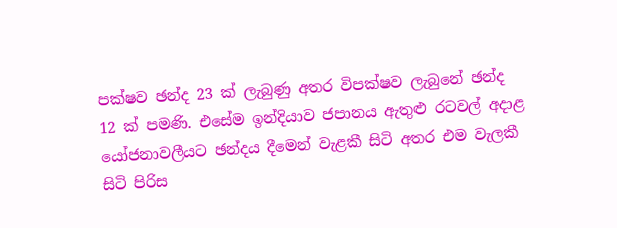පක්ෂව ඡන්ද 23 ක් ලැබුණු අතර විපක්ෂව ලැබුනේ ඡන්ද 12 ක් පමණි. එසේම ඉන්දියාව ජපානය ඇතුළු රටවල් අදාළ යෝජනාවලීයට ඡන්දය දීමෙන් වැළකී සිටි අතර එම වැලකී සිටි පිරිස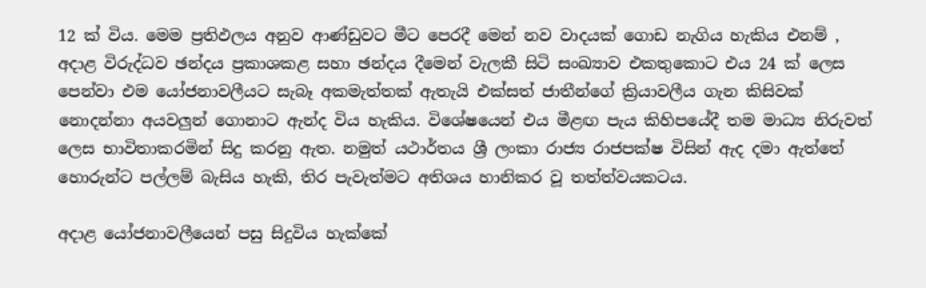12 ක් විය. මෙම ප්‍රතිඵලය අනුව ආණ්ඩුවට මීට පෙරදී මෙන් නව වාදයක් ගොඩ නැගිය හැකිය එනම් , අදාළ විරුද්ධව ඡන්දය ප්‍රකාශකළ සහා ඡන්දය දීමෙන් වැලකී සිටි සංඛ්‍යාව එකතුකොට එය 24 ක් ලෙස පෙන්වා එම යෝජනාවලීයට සැබෑ අකමැත්තක් ඇතැයි එක්සත් ජාතීන්ගේ ක්‍රියාවලීය ගැන කිසිවක් නොදන්නා අයවලුන් ගොනාට ඇන්ද විය හැකිය. විශේෂයෙන් එය මීළඟ පැය කිහිපයේදී තම මාධ්‍ය නිරුවත් ලෙස භාවිතාකරමින් සිදු කරනු ඇත. නමුත් යථාර්තය ශ්‍රී ලංකා රාජ්‍ය රාජපක්ෂ විසින් ඇද දමා ඇත්තේ හොරුන්ට පල්ලම් බැසිය හැකි, තිර පැවැත්මට අතිශය හානිකර වූ තත්ත්වයකටය.

අදාළ යෝජනාවලීයෙන් පසු සිදුවිය හැක්කේ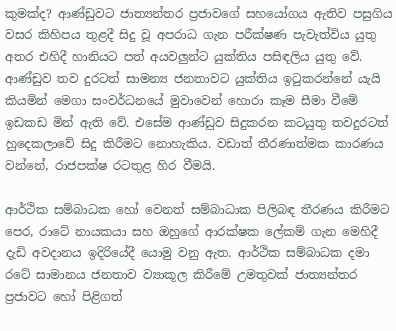කුමක්ද? ආණ්ඩුවට ජාත්‍යන්තර ප්‍රජාවගේ සහයෝගය ඇතිව පසුගිය වසර කිහිපය තුළදී සිදු වූ අපරාධ ගැන පරීක්ෂණ පැවැත්විය යුතු අතර එහිදී හානියට පත් අයවලුන්ට යුක්තිය පසිඳලිය යුතු වේ. ආණ්ඩුව තව දුරටත් සාමන්‍ය ජනතාවට යුක්තිය ඉටුකරන්නේ යැයි කියමින් මෙගා සංවර්ධනයේ මුවාවෙන් හොරා කෑම සීමා වීමේ ඉඩකඩ මින් ඇති වේ. එසේම ආණ්ඩුව සිදුකරන කටයුතු තවදුරටත් හුදෙකලාවේ සිදු කිරීමට නොහැකිය. වඩාත් තීරණාත්මක කාරණය වන්නේ, රාජපක්ෂ රටතුළ හිර වීමයි.

ආර්ථික සම්බාධක හෝ වෙනත් සම්බාධාක පිලිබඳ තීරණය කිරීමට පෙර, රාටේ නායකයා සහ ඔහුගේ ආරක්ෂක ලේකම් ගැන මෙහිදී දැඩි අවදානය ඉදිරියේදී යොමු වනු ඇත. ආර්ථික සම්බාධක දමා රටේ සාමානය ජනතාව ව්‍යාකූල කිරීමේ උමතුවක් ජාත්‍යන්තර ප්‍රජාවට හෝ පිළිගත්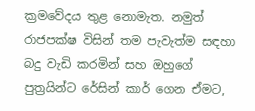ක්‍රමවේදය තුළ නොමැත. නමුත් රාජපක්ෂ විසින් තම පැවැත්ම සඳහා බදු වැඩි කරමින් සහ ඔහුගේ පුත්‍රයින්ට රේසින් කාර් ගෙන ඒමට,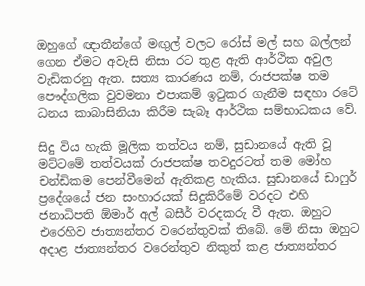ඔහුගේ ඥාතීන්ගේ මඟුල් වලට රෝස් මල් සහ බල්ලන් ගෙන ඒමට අවැසි නිසා රට තුළ ඇති ආර්ථික අවුල වැඩිකරනු ඇත. සත්‍ය කාරණය නම්, රාජපක්ෂ තම පෞද්ගලික වුවමනා එපාකම් ඉටුකර ගැනීම සඳහා රටේ ධනය කාබාසිනියා කිරීම සැබෑ ආර්ථික සම්භාධකය වේ.

සිදු විය හැකි මූලික තත්වය නම්, සුඩානයේ ඇති වූ මට්ටමේ තත්වයක් රාජපක්ෂ තවදුරටත් තම මෝහ චන්ඩිකම පෙන්වීමෙන් ඇතිකළ හැකිය. සුඩානයේ ඩාෆුර් ප්‍රදේශයේ ජන සංහාරයක් සිදුකිරීමේ වරදට එහි ජනාධිපති ඕමාර් අල් බසීර් වරදකරු වී ඇත. ඔහුට එරෙහිව ජාත්‍යන්තර වරෙන්තුවක් තිබේ. මේ නිසා ඔහුට අදාළ ජාත්‍යන්තර වරෙන්තුව නිකුත් කළ ජාත්‍යන්තර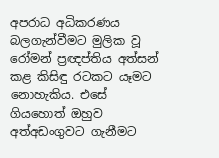අපරාධ අධිකරණය බලගැන්වීමට මුලික වූ රෝමන් ප්‍රඥප්තිය අත්සන් කළ කිසිඳු රටකට යෑමට නොහැකිය. එසේ ගියහොත් ඔහුව අත්අඩංගුවට ගැනීමට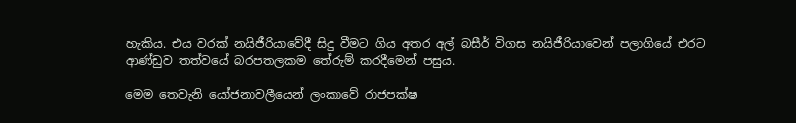හැකිය. එය වරක් නයිජීරියාවේදී සිදු වීමට ගිය අතර අල් බසීර් විගස නයිජීරියාවෙන් පලාගියේ එරට ආණ්ඩුව තත්වයේ බරපතලකම තේරුම් කරදීමෙන් පසුය.

මෙම තෙවැනි යෝජනාවලීයෙන් ලංකාවේ රාජපක්ෂ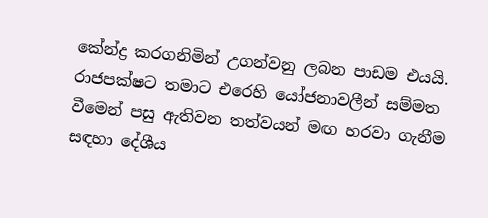කේන්ද්‍ර කරගනිමින් උගන්වනු ලබන පාඩම එයයි. රාජපක්ෂට තමාට එරෙහි යෝජනාවලීන් සම්මත වීමෙන් පසු ඇතිවන තත්වයන් මඟ හරවා ගැනීම සඳහා දේශීය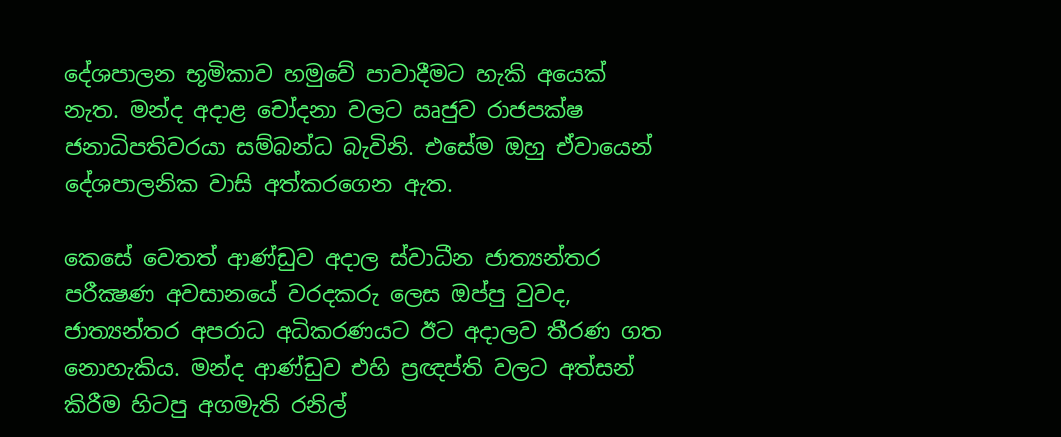දේශපාලන භූමිකාව හමුවේ පාවාදීමට හැකි අයෙක් නැත. මන්ද අදාළ චෝදනා වලට ඍජුව රාජපක්ෂ ජනාධිපතිවරයා සම්බන්ධ බැවිනි. එසේම ඔහු ඒවායෙන් දේශපාලනික වාසි අත්කරගෙන ඇත.

කෙසේ වෙතත් ආණ්ඩුව අදාල ස්වාධීන ජාත්‍යන්තර පරීක්‍ෂණ අවසානයේ වරදකරු ලෙස ඔප්පු වුවද, ජාත්‍යන්තර අපරාධ අධිකරණයට ඊට අදාලව තීරණ ගත නොහැකිය. මන්ද ආණ්ඩුව එහි ප්‍රඥප්ති වලට අත්සන් කිරීම හිටපු අගමැති රනිල්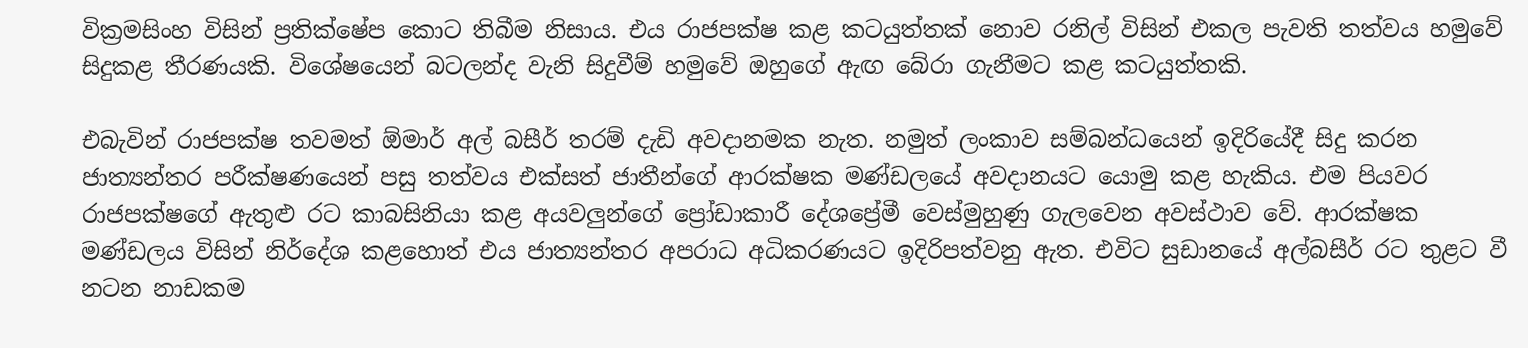වික්‍රමසිංහ විසින් ප්‍රතික්ෂේප කොට තිබීම නිසාය. එය රාජපක්ෂ කළ කටයුත්තක් නොව රනිල් විසින් එකල පැවති තත්වය හමුවේ සිදුකළ තීරණයකි. විශේෂයෙන් බටලන්ද වැනි සිදුවීම් හමුවේ ඔහුගේ ඇඟ බේරා ගැනීමට කළ කටයුත්තකි.

එබැවින් රාජපක්ෂ තවමත් ඕමාර් අල් බසීර් තරම් දැඩි අවදානමක නැත. නමුත් ලංකාව සම්බන්ධයෙන් ඉදිරියේදී සිදු කරන ජාත්‍යන්තර පරීක්ෂණයෙන් පසු තත්වය එක්සත් ජාතීන්ගේ ආරක්ෂක මණ්ඩලයේ අවදානයට යොමු කළ හැකිය. එම පියවර රාජපක්ෂගේ ඇතුළු රට කාබසිනියා කළ අයවලුන්ගේ ප්‍රෝඩාකාරී දේශප්‍රේමී වෙස්මුහුණු ගැලවෙන අවස්ථාව වේ. ආරක්ෂක මණ්ඩලය විසින් නිර්දේශ කළහොත් එය ජාත්‍යන්තර අපරාධ අධිකරණයට ඉදිරිපත්වනු ඇත. එවිට සුඩානයේ අල්බසීර් රට තුළට වී නටන නාඩකම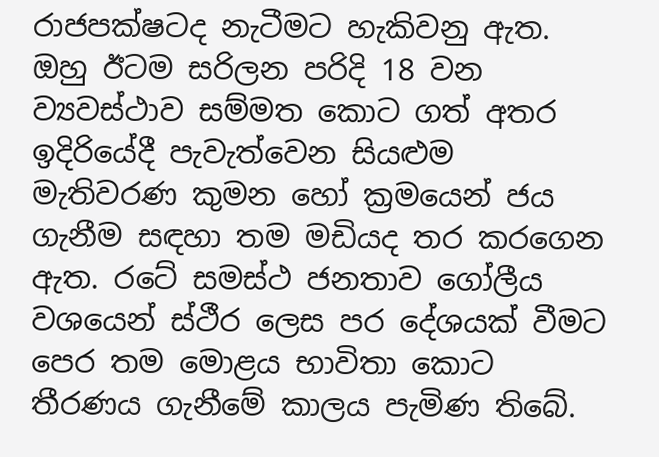රාජපක්ෂටද නැටීමට හැකිවනු ඇත. ඔහු ඊටම සරිලන පරිදි 18 වන ව්‍යවස්ථාව සම්මත කොට ගත් අතර ඉදිරියේදී පැවැත්වෙන සියළුම මැතිවරණ කුමන හෝ ක්‍රමයෙන් ජය ගැනීම සඳහා තම මඩියද තර කරගෙන ඇත. රටේ සමස්ථ ජනතාව ගෝලීය වශයෙන් ස්ථීර ලෙස පර දේශයක් වීමට පෙර තම මොළය භාවිතා කොට තීරණය ගැනීමේ කාලය පැමිණ තිබේ.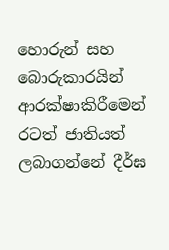හොරුන් සහ බොරුකාරයින් ආරක්ෂාකිරීමෙන් රටත් ජාතියත් ලබාගන්නේ දීර්ඝ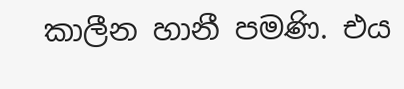කාලීන හානී පමණි. එය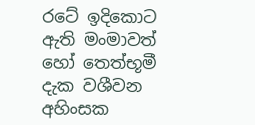රටේ ඉදිකොට ඇති මංමාවත් හෝ තෙත්භූමී දැක වශීවන අහිංසක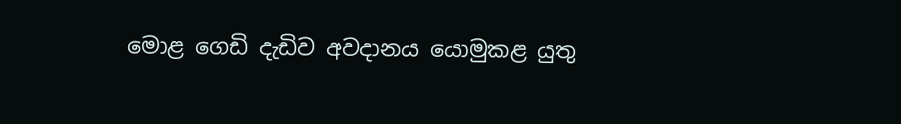මොළ ගෙඩි දැඩිව අවදානය යොමුකළ යුතු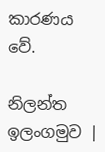කාරණය වේ.

නිලන්ත ඉලංගමුව |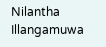Nilantha Illangamuwa